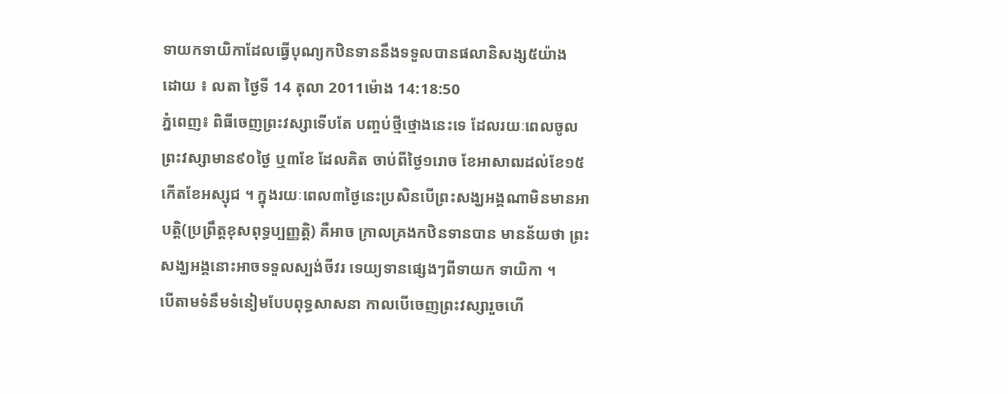ទាយកទាយិកាដែលធ្វើបុណ្យកឋិនទាននឹងទទួលបានផលានិសង្ស៥យ៉ាង
ដោយ ៖ លតា ថ្ងៃទី 14 តុលា 2011ម៉ោង 14:18:50
ភ្នំពេញ៖ ពិធីចេញព្រះវស្សាទើបតែ បញ្ចប់ថ្មីថ្មោងនេះទេ ដែលរយៈពេលចូល ព្រះវស្សាមាន៩០ថ្ងៃ ឬ៣ខែ ដែលគិត ចាប់ពីថ្ងៃ១រោច ខែអាសាឍដល់ខែ១៥កើតខែអស្សុជ ។ ក្នុងរយៈពេល៣ថ្ងៃនេះប្រសិនបើព្រះសង្ឃអង្គណាមិនមានអាបត្ដិ(ប្រព្រឹត្ដខុសពុទ្ធប្បញ្ញត្ដិ) គឺអាច ក្រាលគ្រងកឋិនទានបាន មានន័យថា ព្រះសង្ឃអង្គនោះអាចទទួលស្បង់ចីវរ ទេយ្យទានផ្សេងៗពីទាយក ទាយិកា ។
បើតាមទំនឹមទំនៀមបែបពុទ្ធសាសនា កាលបើចេញព្រះវស្សារួចហើ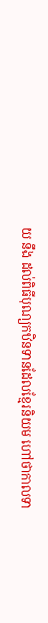យ នឹង ដល់ពិធីបុណ្យកឋិនទានដែលខ្មែរនិយម ហៅថាកាលទា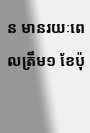ន មានរយៈពេលត្រឹម១ ខែប៉ុ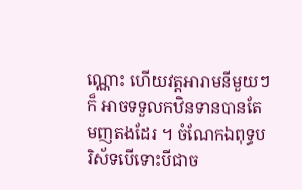ណ្ណោះ ហើយវត្ដអារាមនីមួយៗក៏ អាចទទួលកឋិនទានបានតែមញតងដែរ ។ ចំណែកឯពុទ្ធបរិស័ទបើទោះបីជាច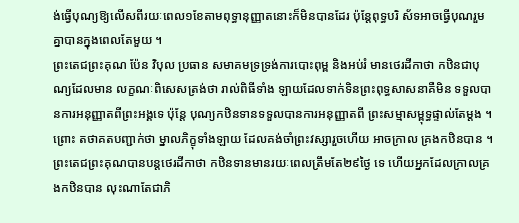ង់ធ្វើបុណ្យឱ្យលើសពីរយៈពេល១ខែតាមពុទ្ធានុញ្ញាតនោះក៏មិនបានដែរ ប៉ុន្ដែពុទ្ធបរិ ស័ទអាចធ្វើបុណរួមគ្នាបានក្នុងពេលតែមួយ ។
ព្រះតេជព្រះគុណ ប៉ែន វិបុល ប្រធាន សមាគមទ្រទ្រង់ការបោះពុម្ព និងអប់រំ មានថេរដីកាថា កឋិនជាបុណ្យដែលមាន លក្ខណៈពិសេសត្រង់ថា រាល់ពិធីទាំង ឡាយដែលទាក់ទិនព្រះពុទ្ធសាសនាគឺមិន ទទួលបានការអនុញ្ញាតពីព្រះអង្គទេ ប៉ុន្ដែ បុណ្យកឋិនទានទទួលបានការអនុញ្ញាតពី ព្រះសម្មាសម្ពុទ្ធផ្ទាល់តែម្ដង ។ ព្រោះ តថាគតបញ្ជាក់ថា ម្នាលភិក្ខុទាំងឡាយ ដែលគង់ចាំព្រះវស្សារួចហើយ អាចក្រាល គ្រងកឋិនបាន ។
ព្រះតេជព្រះគុណបានបន្ដថេរដីកាថា កឋិនទានមានរយៈពេលត្រឹមតែ២៩ថ្ងៃ ទេ ហើយអ្នកដែលក្រាលគ្រងកឋិនបាន លុះណាតែជាភិ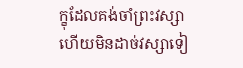ក្ខុដែលគង់ចាំព្រះវស្សា ហើយមិនដាច់វស្សាទៀ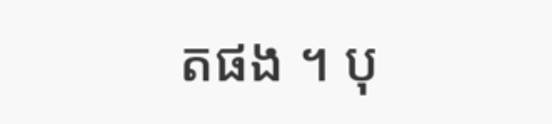តផង ។ បុ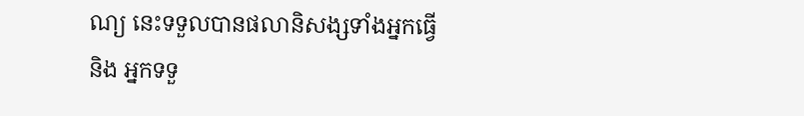ណ្យ នេះទទួលបានផលានិសង្សទាំងអ្នកធ្វើនិង អ្នកទទួ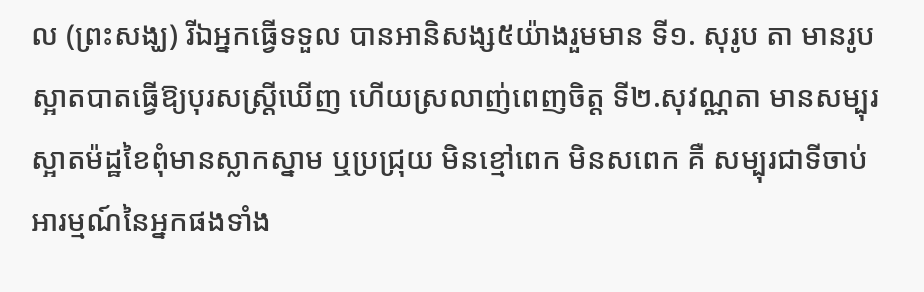ល (ព្រះសង្ឃ) រីឯអ្នកធ្វើទទួល បានអានិសង្ស៥យ៉ាងរួមមាន ទី១. សុរូប តា មានរូបស្អាតបាតធ្វើឱ្យបុរសស្ដ្រីឃើញ ហើយស្រលាញ់ពេញចិត្ដ ទី២.សុវណ្ណតា មានសម្បុរស្អាតម៉ដ្ឋខៃពុំមានស្លាកស្នាម ឬប្រជ្រុយ មិនខ្មៅពេក មិនសពេក គឺ សម្បុរជាទីចាប់អារម្មណ៍នៃអ្នកផងទាំង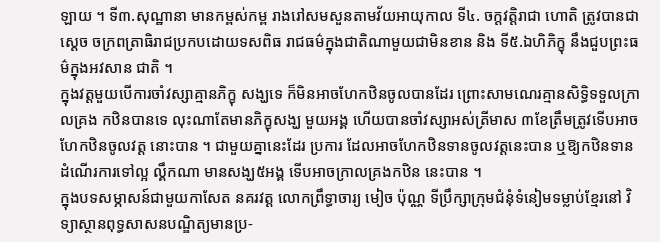ឡាយ ។ ទី៣.សុណ្ឋានា មានកម្ពស់កម្ព រាងរៅសមសួនតាមវ័យអាយុកាល ទី៤. ចក្ដវត្ដិរាជា ហោតិ ត្រូវបានជាស្ដេច ចក្រពត្រាធិរាជប្រកបដោយទសពិធ រាជធម៌ក្នុងជាតិណាមួយជាមិនខាន និង ទី៥.ឯហិភិក្ខុ នឹងជួបព្រះធម៌ក្នុងអវសាន ជាតិ ។
ក្នុងវត្ដមួយបើការចាំវស្សាគ្មានភិក្ខុ សង្ឃទេ ក៏មិនអាចហែកឋិនចូលបានដែរ ព្រោះសាមណេរគ្មានសិទ្ធិទទួលក្រាលគ្រង កឋិនបានទេ លុះណាតែមានភិក្ខុសង្ឃ មួយអង្គ ហើយបានចាំវស្សាអស់ត្រីមាស ៣ខែត្រឹមត្រូវទើបអាចហែកឋិនចូលវត្ដ នោះបាន ។ ជាមួយគ្នានេះដែរ ប្រការ ដែលអាចហែកឋិនទានចូលវត្ដនេះបាន ឬឱ្យកឋិនទានដំណើរការទៅល្អ ល្គឹកណា មានសង្ឃ៥អង្គ ទើបអាចក្រាលគ្រងកឋិន នេះបាន ។
ក្នុងបទសម្ភាសន៍ជាមួយកាសែត នគរវត្ដ លោកព្រឹទ្ធាចារ្យ មៀច ប៉ុណ្ណ ទីប្រឹក្សាក្រុមជំនុំទំនៀមទម្លាប់ខ្មែរនៅ វិទ្យាស្ថានពុទ្ធសាសនបណ្ឌិត្យមានប្រ-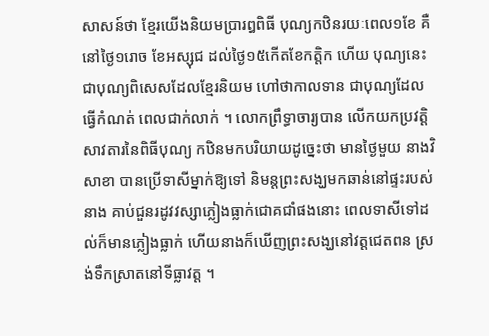សាសន៍ថា ខ្មែរយើងនិយមប្រារឰពិធី បុណ្យកឋិនរយៈពេល១ខែ គឺនៅថ្ងៃ១រោច ខែអស្សុជ ដល់ថ្ងៃ១៥កើតខែកត្ដិក ហើយ បុណ្យនេះជាបុណ្យពិសេសដែលខ្មែរនិយម ហៅថាកាលទាន ជាបុណ្យដែលធ្វើកំណត់ ពេលជាក់លាក់ ។ លោកព្រឹទ្ធាចារ្យបាន លើកយកប្រវត្ដិសាវតារនៃពិធីបុណ្យ កឋិនមកបរិយាយដូច្នេះថា មានថ្ងៃមួយ នាងវិសាខា បានប្រើទាសីម្នាក់ឱ្យទៅ និមន្ដព្រះសង្ឃមកឆាន់នៅផ្ទះរបស់នាង គាប់ជួនរដូវវស្សាភ្លៀងធ្លាក់ជោគជាំផងនោះ ពេលទាសីទៅដល់ក៏មានភ្លៀងធ្លាក់ ហើយនាងក៏ឃើញព្រះសង្ឃនៅវត្ដជេតពន ស្រង់ទឹកស្រាតនៅទីធ្លាវត្ដ ។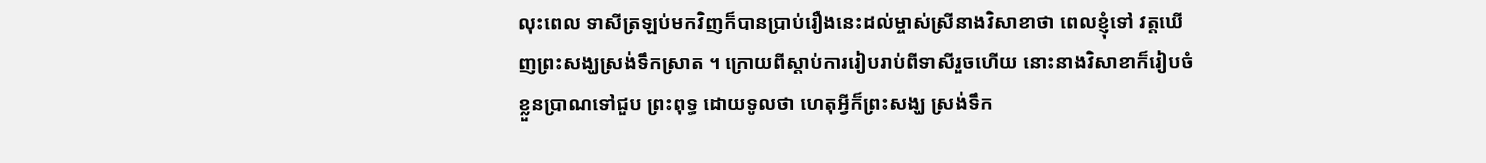លុះពេល ទាសីត្រឡប់មកវិញក៏បានប្រាប់រឿងនេះដល់ម្ចាស់ស្រីនាងវិសាខាថា ពេលខ្ញុំទៅ វត្ដឃើញព្រះសង្ឃស្រង់ទឹកស្រាត ។ ក្រោយពីស្ដាប់ការរៀបរាប់ពីទាសីរួចហើយ នោះនាងវិសាខាក៏រៀបចំខ្លួនប្រាណទៅជួប ព្រះពុទ្ធ ដោយទូលថា ហេតុអ្វីក៏ព្រះសង្ឃ ស្រង់ទឹក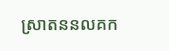ស្រាតននលគក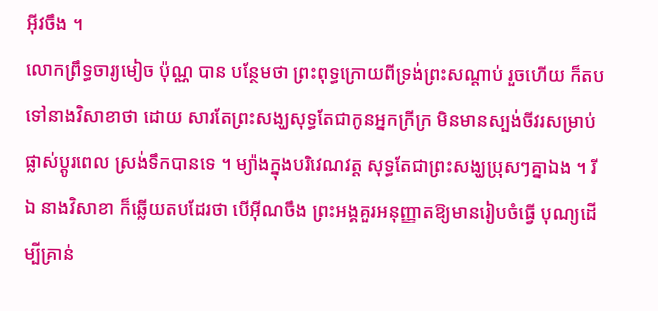អ៊ីវចឹង ។
លោកព្រឹទ្ធចារ្យមៀច ប៉ុណ្ណ បាន បន្ថែមថា ព្រះពុទ្ធក្រោយពីទ្រង់ព្រះសណ្ដាប់ រួចហើយ ក៏តបទៅនាងវិសាខាថា ដោយ សារតែព្រះសង្ឃសុទ្ធតែជាកូនអ្នកក្រីក្រ មិនមានស្បង់ចីវរសម្រាប់ផ្លាស់ប្ដូរពេល ស្រង់ទឹកបានទេ ។ ម្យ៉ាងក្នុងបរិវេណវត្ដ សុទ្ធតែជាព្រះសង្ឃប្រុសៗគ្នាឯង ។ រីឯ នាងវិសាខា ក៏ឆ្លើយតបដែរថា បើអ៊ីណចឹង ព្រះអង្គគួរអនុញ្ញាតឱ្យមានរៀបចំធ្វើ បុណ្យដើម្បីគ្រាន់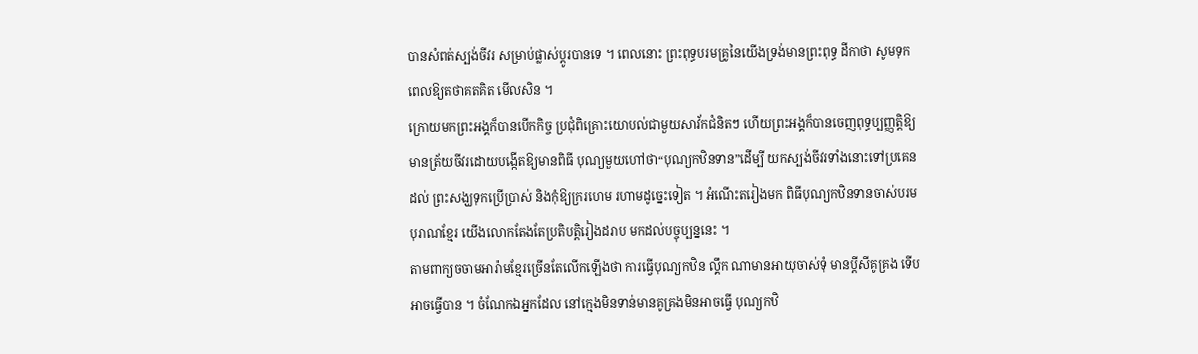បានសំពត់ស្បង់ចីវរ សម្រាប់ផ្លាស់ប្ដូរបានទេ ។ ពេលនោះ ព្រះពុទ្ធបរមគ្រូនៃយើងទ្រង់មានព្រះពុទ្ធ ដីកាថា សូមទុកពេលឱ្យតថាគតគិត មើលសិន ។
ក្រោយមកព្រះអង្គក៏បានបើកកិច្ច ប្រជុំពិគ្រោះយោបល់ជាមួយសាវ័កជំនិតៗ ហើយព្រះអង្គក៏បានចេញពុទ្ធប្បញ្ញត្ដិឱ្យ មានត្រ័យចីវរដោយបង្កើតឱ្យមានពិធី បុណ្យមួយហៅថា“បុណ្យកឋិនទាន”ដើម្បី យកស្បង់ចីវរទាំងនោះទៅប្រគេនដល់ ព្រះសង្ឃទុកប្រើប្រាស់ និងកុំឱ្យក្ររហេម រហាមដូច្នេះទៀត ។ អំណើះតរៀងមក ពិធីបុណ្យកឋិនទានចាស់បរមបុរាណខ្មែរ យើងលោកតែងតែប្រតិបត្ដិរៀងដរាប មកដល់បច្ចុប្បន្ននេះ ។
តាមពាក្យចចាមអារ៉ាមខ្មែរច្រើនតែលើកឡើងថា ការធ្វើបុណ្យកឋិន ល្គឹក ណាមានអាយុចាស់ទុំ មានប្ដីសីគូគ្រង ទើបអាចធ្វើបាន ។ ចំណែកឯអ្នកដែល នៅក្មេងមិនទាន់មានគូគ្រងមិនអាចធ្វើ បុណ្យកឋិ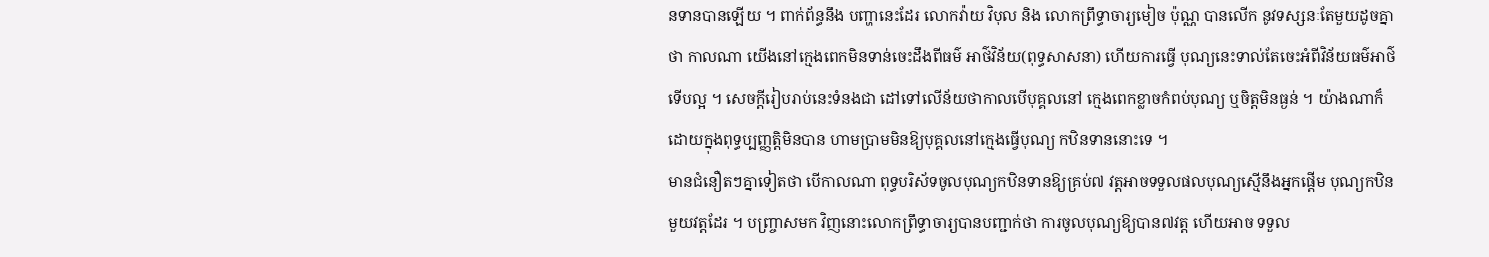នទានបានឡើយ ។ ពាក់ព័ន្ធនឹង បញ្ហានេះដែរ លោកវ៉ាយ វិបុល និង លោកព្រឹទ្ធាចារ្យមៀច ប៉ុណ្ណ បានលើក នូវទស្សនៈតែមួយដូចគ្នាថា កាលណា យើងនៅក្មេងពេកមិនទាន់ចេះដឹងពីធម៌ អាថ៌វិន័យ(ពុទ្ធសាសនា) ហើយការធ្វើ បុណ្យនេះទាល់តែចេះអំពីវិន័យធម៌អាថ៌ ទើបល្អ ។ សេចក្ដីរៀបរាប់នេះទំនងជា ដៅទៅលើន័យថាកាលបើបុគ្គលនៅ ក្មេងពេកខ្លាចកំពប់បុណ្យ ឬចិត្ដមិនធ្ងន់ ។ យ៉ាងណាក៏ដោយក្នុងពុទ្ធប្បញ្ញត្ដិមិនបាន ហាមប្រាមមិនឱ្យបុគ្គលនៅក្មេងធ្វើបុណ្យ កឋិនទាននោះទេ ។
មានជំនឿតៗគ្នាទៀតថា បើកាលណា ពុទ្ធបរិស័ទចូលបុណ្យកឋិនទានឱ្យគ្រប់៧ វត្ដអាចទទួលផលបុណ្យស្មើនឹងអ្នកផ្ដើម បុណ្យកឋិនមួយវត្ដដែរ ។ បញ្ច្រាសមក វិញនោះលោកព្រឹទ្ធាចារ្យបានបញ្ជាក់ថា ការចូលបុណ្យឱ្យបាន៧វត្ដ ហើយអាច ទទួល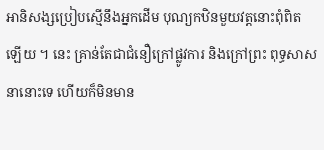អានិសង្សប្រៀបស្មើនឹងអ្នកដើម បុណ្យកឋិនមួយវត្ដនោះពុំពិតឡើយ ។ នេះ គ្រាន់តែជាជំនឿក្រៅផ្លូវការ និងក្រៅព្រះ ពុទ្ធសាសនានោះទេ ហើយក៏មិនមាន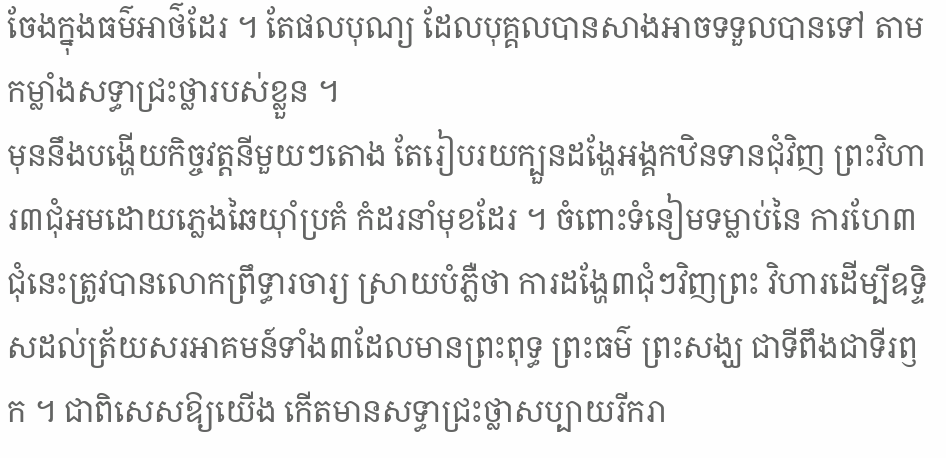ចែងក្នុងធម៌អាថ៌ដែរ ។ តែផលបុណ្យ ដែលបុគ្គលបានសាងអាចទទួលបានទៅ តាមកម្លាំងសទ្ធាជ្រះថ្លារបស់ខ្លួន ។
មុននឹងបង្ហើយកិច្ចវត្ដនីមួយៗតោង តែរៀបរយក្បួនដង្ហែអង្គកឋិនទានជុំវិញ ព្រះវិហារ៣ជុំអមដោយភ្លេងឆៃយ៉ាំប្រគំ កំដរនាំមុខដែរ ។ ចំពោះទំនៀមទម្លាប់នៃ ការហែ៣ជុំនេះត្រូវបានលោកព្រឹទ្ធារចារ្យ ស្រាយបំភ្លឺថា ការដង្ហែ៣ជុំៗវិញព្រះ វិហារដើម្បីឧទ្ទិសដល់ត្រ័យសរអាគមន៍ទាំង៣ដែលមានព្រះពុទ្ធ ព្រះធម៌ ព្រះសង្ឃ ជាទីពឹងជាទីរឭក ។ ជាពិសេសឱ្យយើង កើតមានសទ្ធាជ្រះថ្លាសប្បាយរីករា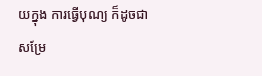យក្នុង ការធ្វើបុណ្យ ក៏ដូចជាសម្រែ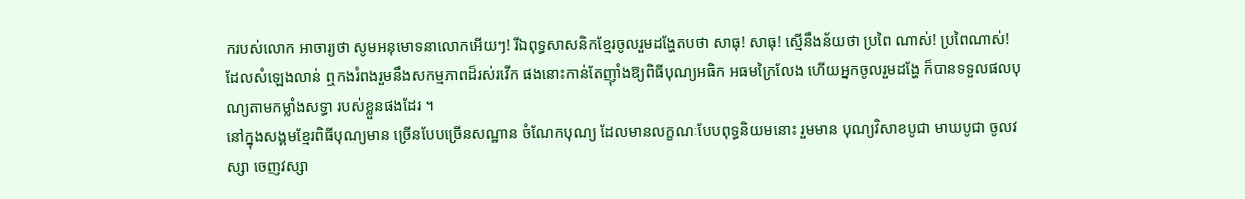ករបស់លោក អាចារ្យថា សូមអនុមោទនាលោកអើយៗ! រីឯពុទ្ធសាសនិកខ្មែរចូលរួមដង្ហែតបថា សាធុ! សាធុ! ស្មើនឹងន័យថា ប្រពៃ ណាស់! ប្រពៃណាស់! ដែលសំឡេងលាន់ ឮកងរំពងរួមនឹងសកម្មភាពដ៏រស់រវើក ផងនោះកាន់តែញ៉ាំងឱ្យពិធីបុណ្យអធិក អធមក្រៃលែង ហើយអ្នកចូលរួមដង្ហែ ក៏បានទទួលផលបុណ្យតាមកម្លាំងសទ្ធា របស់ខ្លួនផងដែរ ។
នៅក្នុងសង្គមខ្មែរពិធីបុណ្យមាន ច្រើនបែបច្រើនសណ្ឋាន ចំណែកបុណ្យ ដែលមានលក្ខណៈបែបពុទ្ធនិយមនោះ រួមមាន បុណ្យវិសាខបូជា មាឃបូជា ចូលវស្សា ចេញវស្សា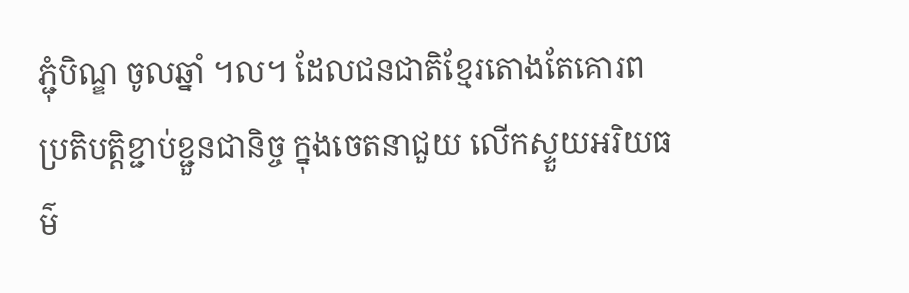ភ្ជុំបិណ្ឌ ចូលឆ្នាំ ។ល។ ដែលជនជាតិខ្មែរតោងតែគោរព ប្រតិបត្ដិខ្ជាប់ខ្ជួនជានិច្ច ក្នុងចេតនាជួយ លើកស្ទួយអរិយធម៌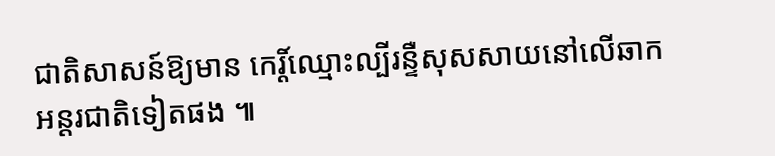ជាតិសាសន៍ឱ្យមាន កេរ្ដិ៍ឈ្មោះល្បីរន្ទឺសុសសាយនៅលើឆាក អន្ដរជាតិទៀតផង ៕